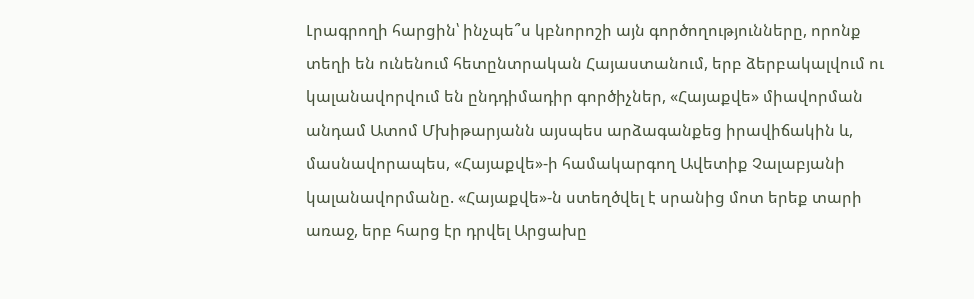Լրագրողի հարցին՝ ինչպե՞ս կբնորոշի այն գործողությունները, որոնք տեղի են ունենում հետընտրական Հայաստանում, երբ ձերբակալվում ու կալանավորվում են ընդդիմադիր գործիչներ, «Հայաքվե» միավորման անդամ Ատոմ Մխիթարյանն այսպես արձագանքեց իրավիճակին և, մասնավորապես, «Հայաքվե»-ի համակարգող Ավետիք Չալաբյանի կալանավորմանը. «Հայաքվե»-ն ստեղծվել է սրանից մոտ երեք տարի առաջ, երբ հարց էր դրվել Արցախը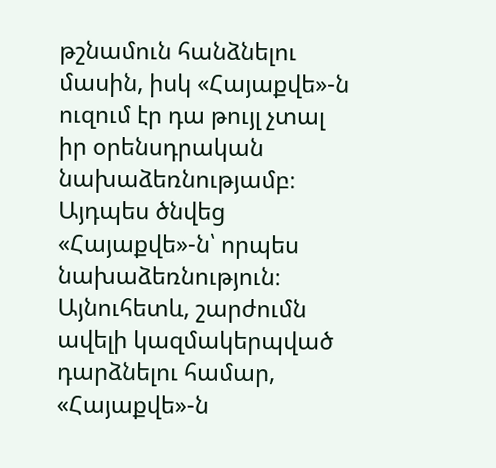թշնամուն հանձնելու մասին, իսկ «Հայաքվե»-ն ուզում էր դա թույլ չտալ իր օրենսդրական նախաձեռնությամբ։ Այդպես ծնվեց «Հայաքվե»-ն՝ որպես նախաձեռնություն։ Այնուհետև, շարժումն ավելի կազմակերպված դարձնելու համար, «Հայաքվե»-ն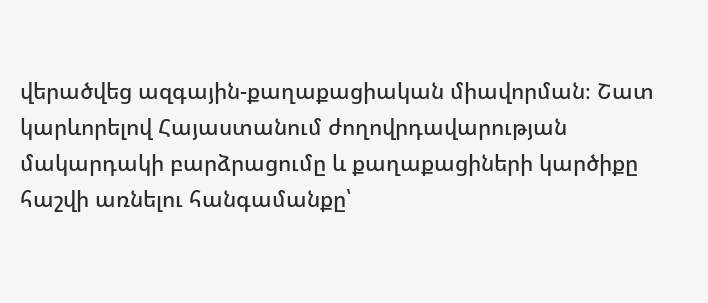վերածվեց ազգային-քաղաքացիական միավորման։ Շատ կարևորելով Հայաստանում ժողովրդավարության մակարդակի բարձրացումը և քաղաքացիների կարծիքը հաշվի առնելու հանգամանքը՝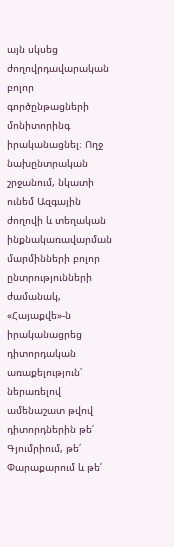այն սկսեց ժողովրդավարական բոլոր գործընթացների մոնիտորինգ իրականացնել։ Ողջ նախընտրական շրջանում, նկատի ունեմ Ազգային ժողովի և տեղական ինքնակառավարման մարմինների բոլոր ընտրությունների ժամանակ, «Հայաքվե»-ն իրականացրեց դիտորդական առաքելություն՝ ներառելով ամենաշատ թվով դիտորդներին թե՛ Գյումրիում, թե՛ Փարաքարում և թե՛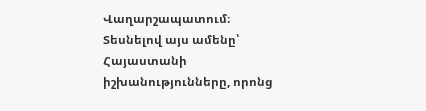Վաղարշապատում։
Տեսնելով այս ամենը՝ Հայաստանի իշխանությունները, որոնց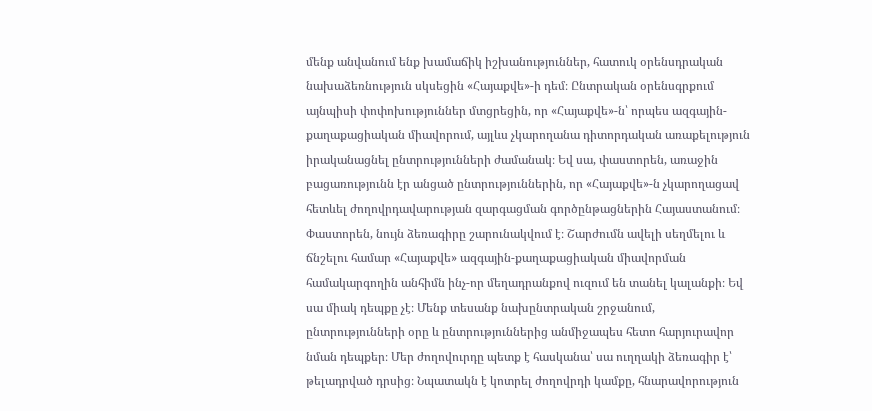մենք անվանում ենք խամաճիկ իշխանություններ, հատուկ օրենսդրական նախաձեռնություն սկսեցին «Հայաքվե»-ի դեմ։ Ընտրական օրենսգրքում այնպիսի փոփոխություններ մտցրեցին, որ «Հայաքվե»-ն՝ որպես ազգային-քաղաքացիական միավորում, այլևս չկարողանա դիտորդական առաքելություն իրականացնել ընտրությունների ժամանակ։ Եվ սա, փաստորեն, առաջին բացառությունն էր անցած ընտրություններին, որ «Հայաքվե»-ն չկարողացավ հետևել ժողովրդավարության զարգացման գործընթացներին Հայաստանում։ Փաստորեն, նույն ձեռագիրը շարունակվում է։ Շարժումն ավելի սեղմելու և ճնշելու համար «Հայաքվե» ազգային-քաղաքացիական միավորման համակարգողին անհիմն ինչ-որ մեղադրանքով ուզում են տանել կալանքի։ Եվ սա միակ դեպքը չէ։ Մենք տեսանք նախընտրական շրջանում, ընտրությունների օրը և ընտրություններից անմիջապես հետո հարյուրավոր նման դեպքեր։ Մեր ժողովուրդը պետք է հասկանա՝ սա ուղղակի ձեռագիր է՝ թելադրված դրսից։ Նպատակն է կոտրել ժողովրդի կամքը, հնարավորություն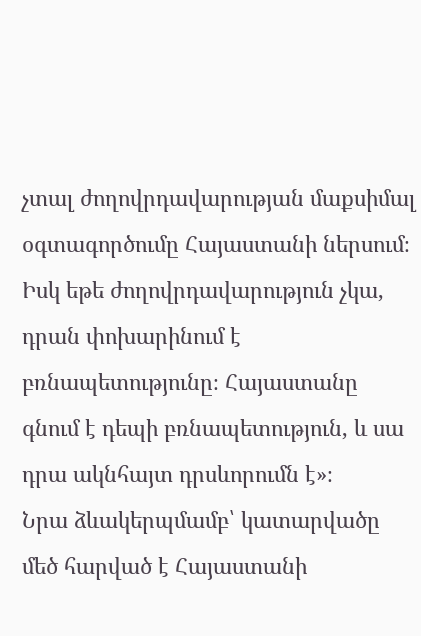չտալ ժողովրդավարության մաքսիմալ օգտագործումը Հայաստանի ներսում։ Իսկ եթե ժողովրդավարություն չկա, դրան փոխարինում է բռնապետությունը։ Հայաստանը գնում է դեպի բռնապետություն, և սա դրա ակնհայտ դրսևորումն է»։
Նրա ձևակերպմամբ՝ կատարվածը մեծ հարված է Հայաստանի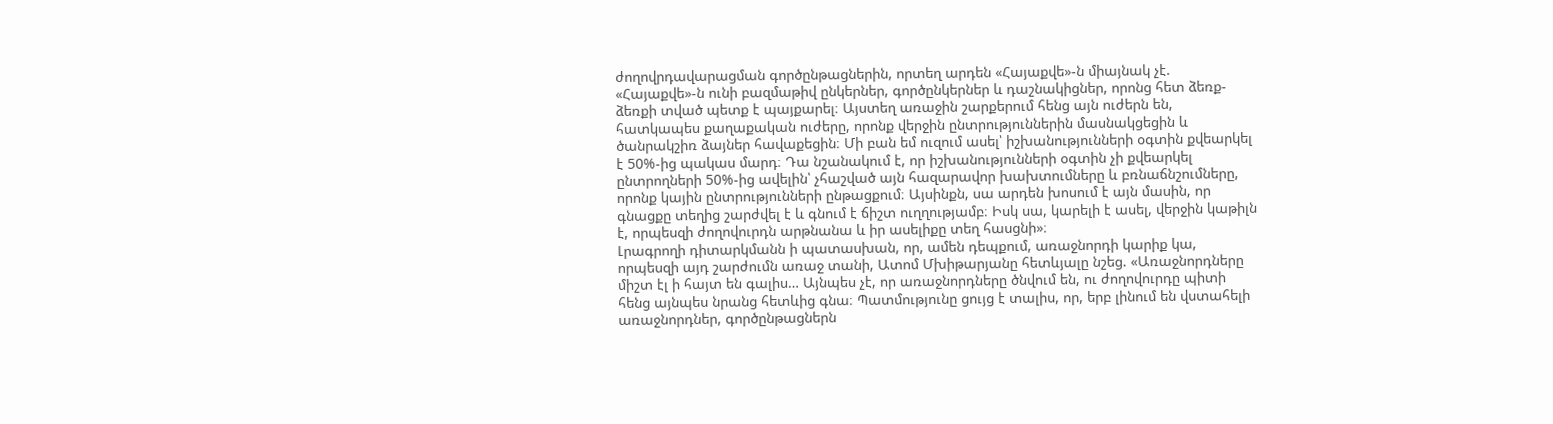ժողովրդավարացման գործընթացներին, որտեղ արդեն «Հայաքվե»-ն միայնակ չէ. «Հայաքվե»-ն ունի բազմաթիվ ընկերներ, գործընկերներ և դաշնակիցներ, որոնց հետ ձեռք-ձեռքի տված պետք է պայքարել։ Այստեղ առաջին շարքերում հենց այն ուժերն են, հատկապես քաղաքական ուժերը, որոնք վերջին ընտրություններին մասնակցեցին և ծանրակշիռ ձայներ հավաքեցին։ Մի բան եմ ուզում ասել՝ իշխանությունների օգտին քվեարկել է 50%-ից պակաս մարդ։ Դա նշանակում է, որ իշխանությունների օգտին չի քվեարկել ընտրողների 50%-ից ավելին՝ չհաշված այն հազարավոր խախտումները և բռնաճնշումները, որոնք կային ընտրությունների ընթացքում։ Այսինքն, սա արդեն խոսում է այն մասին, որ գնացքը տեղից շարժվել է և գնում է ճիշտ ուղղությամբ։ Իսկ սա, կարելի է ասել, վերջին կաթիլն է, որպեսզի ժողովուրդն արթնանա և իր ասելիքը տեղ հասցնի»։
Լրագրողի դիտարկմանն ի պատասխան, որ, ամեն դեպքում, առաջնորդի կարիք կա, որպեսզի այդ շարժումն առաջ տանի, Ատոմ Մխիթարյանը հետևյալը նշեց. «Առաջնորդները միշտ էլ ի հայտ են գալիս… Այնպես չէ, որ առաջնորդները ծնվում են, ու ժողովուրդը պիտի հենց այնպես նրանց հետևից գնա։ Պատմությունը ցույց է տալիս, որ, երբ լինում են վստահելի առաջնորդներ, գործընթացներն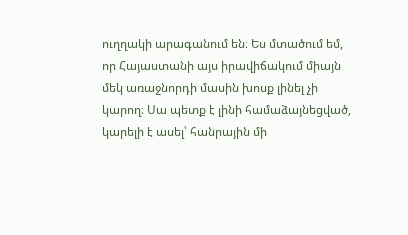ուղղակի արագանում են։ Ես մտածում եմ, որ Հայաստանի այս իրավիճակում միայն մեկ առաջնորդի մասին խոսք լինել չի կարող։ Սա պետք է լինի համաձայնեցված, կարելի է ասել՝ հանրային մի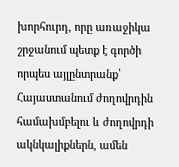խորհուրդ, որը առաջիկա շրջանում պետք է գործի որպես այլընտրանք՝ Հայաստանում ժողովրդին համախմբելու և ժողովրդի ակնկալիքներն, ամեն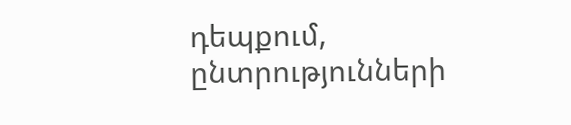դեպքում, ընտրությունների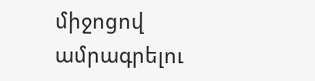միջոցով ամրագրելու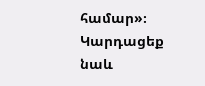համար»։
Կարդացեք նաև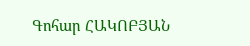Գոհար ՀԱԿՈԲՅԱՆ